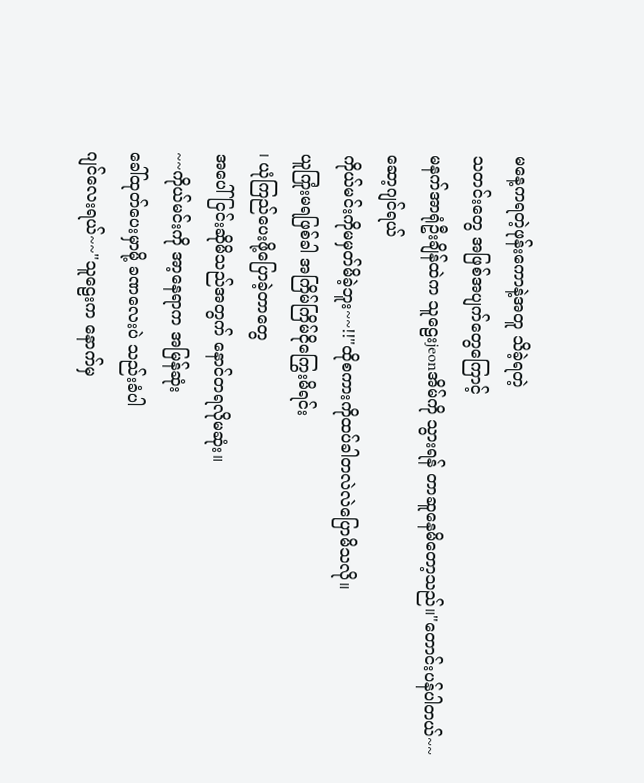မနေ့ကရတဲ့ဖုန်းကောနဲ့အတူ သိခဲ့ရတဲ့
သတင်းတွေ အဖြစ်အပျက်တွေကြောင့်
မနက်အာရုံဦးချိန်ထဲက သူဠေးjeonအိမ်ကို သွားရန် တာဆူနေမိတော့သည်။"တောင်းပန်ပါတယ်~~ဆော့ဂျင်ရယ်
ကိုယ်မင်းကိုမမှတ်မိခဲ့ဘူး~~!!"ထိုစကားကိုထပ်ခါတလဲလဲပြောမိသလို။
ယူကြုံးမရဖြစ်ခါ အကြိမ်ကြိမ်ငိုကြွေးမိရင်း
၊ ယုံကြည်ပေးဖို့ပြောခဲ့တာတွေ
အပေါ် ငြင်းဆိုမိသည်အတွက် နောင်တရလိုမဆုံး။
~~ကိုယ်မင်းကို အာ့နေရာက အမြန်ဆုံး
ခေါ်ထုတ်ပေးမှာမို့ ခဏလေးပဲ သည်းခံပါ
ဂျင်လေးရယ်~~"သူဠေးက နောက်မှ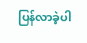ပြန်လာခဲ့ပါ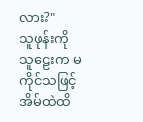လား?"
သူဖုန်းကိုသူဠေးက မကိုင်သဖြင့် အိမ်ထဲထိ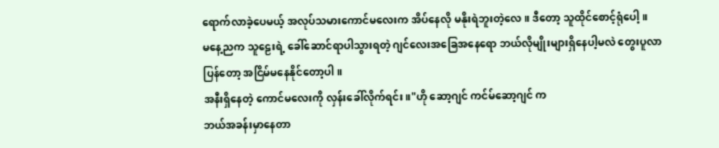ရောက်လာခဲ့ပေမယ့် အလုပ်သမားကောင်မလေးက အိပ်နေလို မနိုးရဲဘူးတဲ့လေ။ ဒီတော့ သူထိုင်စောင့်ရုံပေါ့ ။
မနေ့ညက သူဠေးရဲ့ ခေါ်ဆောင်ရာပါသွားရတဲ့ ဂျင်လေးအခြေအနေရော ဘယ်လိုမျိုးများရှိနေပါ့မလဲ တွေးပူလာပြန်တော့ အငြိမ်မနေနိုင်တော့ပါ။
အနီးရှိနေတဲ့ ကောင်မလေးကို လှန်းခေါ်လိုက်ရင်း။"ဟို ဆော့ဂျင် ကင်မ်ဆော့ဂျင် က
ဘယ်အခန်းမှာနေတာ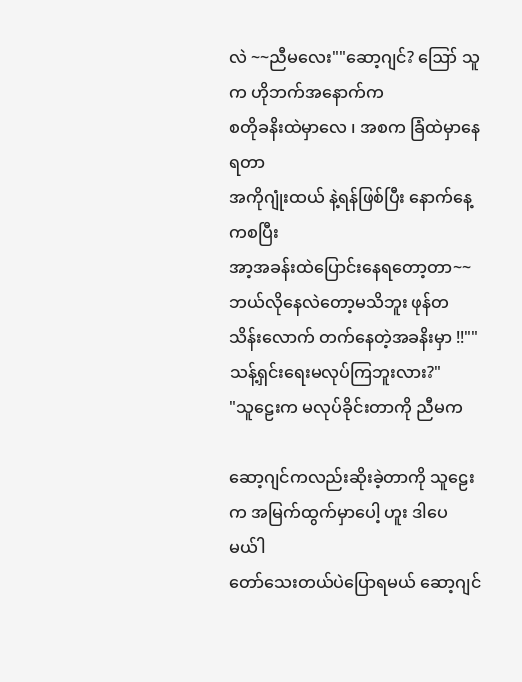လဲ ~~ညီမလေး""ဆော့ဂျင်? ဪ သူက ဟိုဘက်အနောက်က
စတိုခနိးထဲမှာလေ ၊ အစက ခြံထဲမှာနေရတာ
အကိုဂျုံးထယ် နဲ့ရန်ဖြစ်ပြီး နောက်နေ့ကစပြီး
အာ့အခန်းထဲပြောင်းနေရတော့တာ~~
ဘယ်လိုနေလဲတော့မသိဘူး ဖုန်တသိန်းလောက် တက်နေတဲ့အခနိးမှာ !!""သန့်ရှင်းရေးမလုပ်ကြဘူးလား?"
"သူဠေးက မလုပ်ခိုင်းတာကို ညီမက

ဆော့ဂျင်ကလည်းဆိုးခဲ့တာကို သူဠေးက အမြက်ထွက်မှာပေါ့ ဟူး ဒါပေမယ်ါ
တော်သေးတယ်ပဲပြောရမယ် ဆော့ဂျင်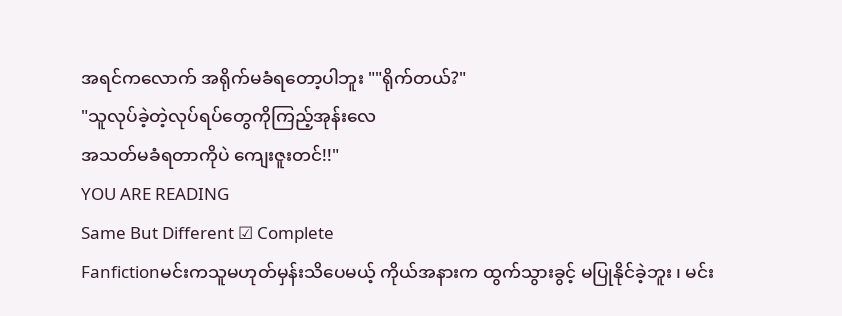အရင်ကလောက် အရိုက်မခံရတော့ပါဘူး ""ရိုက်တယ်?"
"သူလုပ်ခဲ့တဲ့လုပ်ရပ်တွေကိုကြည့်အုန်းလေ
အသတ်မခံရတာကိုပဲ ကျေးဇူးတင်!!"
YOU ARE READING
Same But Different ☑ Complete
Fanfictionမင်းကသူမဟုတ်မှန်းသိပေမယ့် ကိုယ်အနားက ထွက်သွားခွင့် မပြုနိုင်ခဲ့ဘူး ၊ မင်း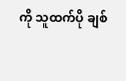ကို သူထက်ပို ချစ်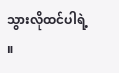သွားလိုထင်ပါရဲ့ ။